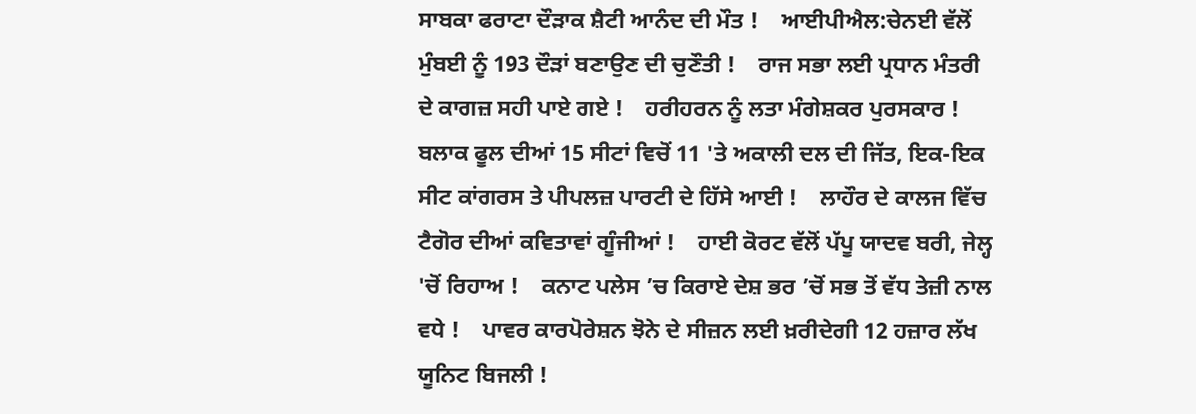ਸਾਬਕਾ ਫਰਾਟਾ ਦੌੜਾਕ ਸ਼ੈਟੀ ਆਨੰਦ ਦੀ ਮੌਤ !    ਆਈਪੀਐਲ:ਚੇਨਈ ਵੱਲੋਂ ਮੁੰਬਈ ਨੂੰ 193 ਦੌੜਾਂ ਬਣਾਉਣ ਦੀ ਚੁਣੌਤੀ !    ਰਾਜ ਸਭਾ ਲਈ ਪ੍ਰਧਾਨ ਮੰਤਰੀ ਦੇ ਕਾਗਜ਼ ਸਹੀ ਪਾਏ ਗਏ !    ਹਰੀਹਰਨ ਨੂੰ ਲਤਾ ਮੰਗੇਸ਼ਕਰ ਪੁਰਸਕਾਰ !    ਬਲਾਕ ਫੂਲ ਦੀਆਂ 15 ਸੀਟਾਂ ਵਿਚੋਂ 11 'ਤੇ ਅਕਾਲੀ ਦਲ ਦੀ ਜਿੱਤ, ਇਕ-ਇਕ ਸੀਟ ਕਾਂਗਰਸ ਤੇ ਪੀਪਲਜ਼ ਪਾਰਟੀ ਦੇ ਹਿੱਸੇ ਆਈ !    ਲਾਹੌਰ ਦੇ ਕਾਲਜ ਵਿੱਚ ਟੈਗੋਰ ਦੀਆਂ ਕਵਿਤਾਵਾਂ ਗੂੰਜੀਆਂ !    ਹਾਈ ਕੋਰਟ ਵੱਲੋਂ ਪੱਪੂ ਯਾਦਵ ਬਰੀ, ਜੇਲ੍ਹ 'ਚੋਂ ਰਿਹਾਅ !    ਕਨਾਟ ਪਲੇਸ ’ਚ ਕਿਰਾਏ ਦੇਸ਼ ਭਰ ’ਚੋਂ ਸਭ ਤੋਂ ਵੱਧ ਤੇਜ਼ੀ ਨਾਲ ਵਧੇ !    ਪਾਵਰ ਕਾਰਪੋਰੇਸ਼ਨ ਝੋਨੇ ਦੇ ਸੀਜ਼ਨ ਲਈ ਖ਼ਰੀਦੇਗੀ 12 ਹਜ਼ਾਰ ਲੱਖ ਯੂਨਿਟ ਬਿਜਲੀ !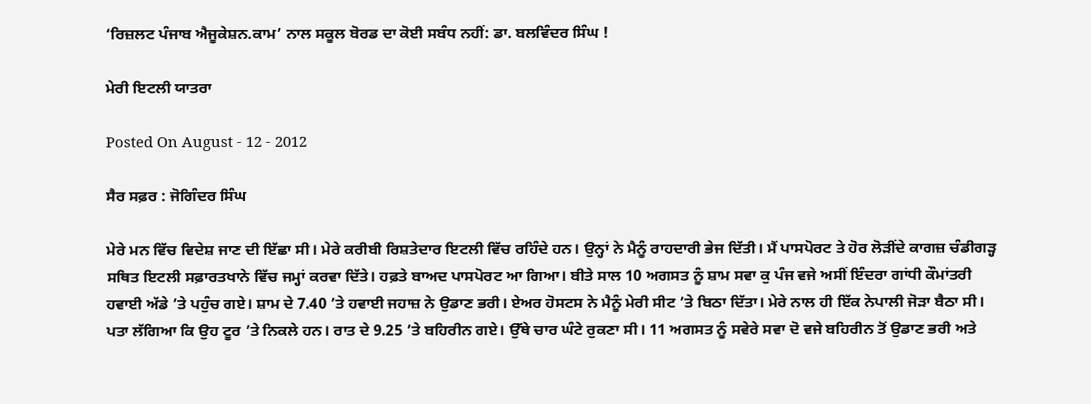‘ਰਿਜ਼ਲਟ ਪੰਜਾਬ ਐਜੂਕੇਸ਼ਨ.ਕਾਮ’ ਨਾਲ ਸਕੂਲ ਬੋਰਡ ਦਾ ਕੋਈ ਸਬੰਧ ਨਹੀਂ: ਡਾ. ਬਲਵਿੰਦਰ ਸਿੰਘ !

ਮੇਰੀ ਇਟਲੀ ਯਾਤਰਾ

Posted On August - 12 - 2012

ਸੈਰ ਸਫ਼ਰ : ਜੋਗਿੰਦਰ ਸਿੰਘ

ਮੇਰੇ ਮਨ ਵਿੱਚ ਵਿਦੇਸ਼ ਜਾਣ ਦੀ ਇੱਛਾ ਸੀ। ਮੇਰੇ ਕਰੀਬੀ ਰਿਸ਼ਤੇਦਾਰ ਇਟਲੀ ਵਿੱਚ ਰਹਿੰਦੇ ਹਨ। ਉਨ੍ਹਾਂ ਨੇ ਮੈਨੂੰ ਰਾਹਦਾਰੀ ਭੇਜ ਦਿੱਤੀ। ਮੈਂ ਪਾਸਪੋਰਟ ਤੇ ਹੋਰ ਲੋੜੀਂਦੇ ਕਾਗਜ਼ ਚੰਡੀਗੜ੍ਹ ਸਥਿਤ ਇਟਲੀ ਸਫ਼ਾਰਤਖਾਨੇ ਵਿੱਚ ਜਮ੍ਹਾਂ ਕਰਵਾ ਦਿੱਤੇ। ਹਫ਼ਤੇ ਬਾਅਦ ਪਾਸਪੋਰਟ ਆ ਗਿਆ। ਬੀਤੇ ਸਾਲ 10 ਅਗਸਤ ਨੂੰ ਸ਼ਾਮ ਸਵਾ ਕੁ ਪੰਜ ਵਜੇ ਅਸੀਂ ਇੰਦਰਾ ਗਾਂਧੀ ਕੌਮਾਂਤਰੀ ਹਵਾਈ ਅੱਡੇ ’ਤੇ ਪਹੁੰਚ ਗਏ। ਸ਼ਾਮ ਦੇ 7.40 ’ਤੇ ਹਵਾਈ ਜਹਾਜ਼ ਨੇ ਉਡਾਣ ਭਰੀ। ਏਅਰ ਹੋਸਟਸ ਨੇ ਮੈਨੂੰ ਮੇਰੀ ਸੀਟ ’ਤੇ ਬਿਠਾ ਦਿੱਤਾ। ਮੇਰੇ ਨਾਲ ਹੀ ਇੱਕ ਨੇਪਾਲੀ ਜੋੜਾ ਬੈਠਾ ਸੀ। ਪਤਾ ਲੱਗਿਆ ਕਿ ਉਹ ਟੂਰ ’ਤੇ ਨਿਕਲੇ ਹਨ। ਰਾਤ ਦੇ 9.25 ’ਤੇ ਬਹਿਰੀਨ ਗਏ। ਉੱਥੇ ਚਾਰ ਘੰਟੇ ਰੁਕਣਾ ਸੀ। 11 ਅਗਸਤ ਨੂੰ ਸਵੇਰੇ ਸਵਾ ਦੋ ਵਜੇ ਬਹਿਰੀਨ ਤੋਂ ਉਡਾਣ ਭਰੀ ਅਤੇ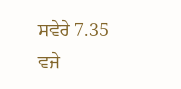ਸਵੇਰੇ 7.35 ਵਜੇ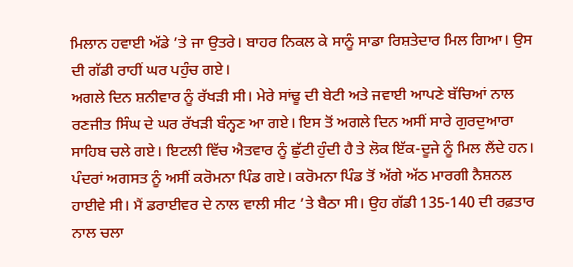ਮਿਲਾਨ ਹਵਾਈ ਅੱਡੇ ’ਤੇ ਜਾ ਉਤਰੇ। ਬਾਹਰ ਨਿਕਲ ਕੇ ਸਾਨੂੰ ਸਾਡਾ ਰਿਸ਼ਤੇਦਾਰ ਮਿਲ ਗਿਆ। ਉਸ ਦੀ ਗੱਡੀ ਰਾਹੀਂ ਘਰ ਪਹੁੰਚ ਗਏ।
ਅਗਲੇ ਦਿਨ ਸ਼ਨੀਵਾਰ ਨੂੰ ਰੱਖੜੀ ਸੀ। ਮੇਰੇ ਸਾਂਢੂ ਦੀ ਬੇਟੀ ਅਤੇ ਜਵਾਈ ਆਪਣੇ ਬੱਚਿਆਂ ਨਾਲ ਰਣਜੀਤ ਸਿੰਘ ਦੇ ਘਰ ਰੱਖੜੀ ਬੰਨ੍ਹਣ ਆ ਗਏ। ਇਸ ਤੋਂ ਅਗਲੇ ਦਿਨ ਅਸੀਂ ਸਾਰੇ ਗੁਰਦੁਆਰਾ ਸਾਹਿਬ ਚਲੇ ਗਏ। ਇਟਲੀ ਵਿੱਚ ਐਤਵਾਰ ਨੂੰ ਛੁੱਟੀ ਹੁੰਦੀ ਹੈ ਤੇ ਲੋਕ ਇੱਕ-ਦੂਜੇ ਨੂੰ ਮਿਲ ਲੈਂਦੇ ਹਨ। ਪੰਦਰਾਂ ਅਗਸਤ ਨੂੰ ਅਸੀਂ ਕਰੋਮਨਾ ਪਿੰਡ ਗਏ। ਕਰੋਮਨਾ ਪਿੰਡ ਤੋਂ ਅੱਗੇ ਅੱਠ ਮਾਰਗੀ ਨੈਸ਼ਨਲ ਹਾਈਵੇ ਸੀ। ਮੈਂ ਡਰਾਈਵਰ ਦੇ ਨਾਲ ਵਾਲੀ ਸੀਟ ’ਤੇ ਬੈਠਾ ਸੀ। ਉਹ ਗੱਡੀ 135-140 ਦੀ ਰਫ਼ਤਾਰ ਨਾਲ ਚਲਾ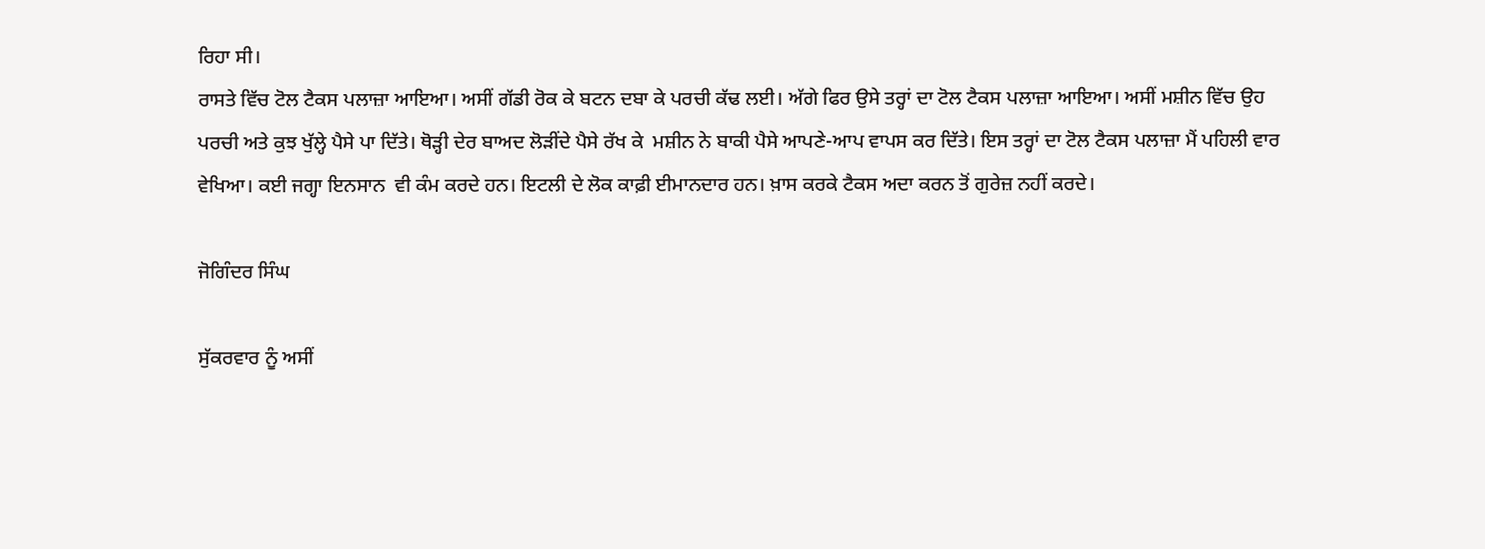ਰਿਹਾ ਸੀ।
ਰਾਸਤੇ ਵਿੱਚ ਟੋਲ ਟੈਕਸ ਪਲਾਜ਼ਾ ਆਇਆ। ਅਸੀਂ ਗੱਡੀ ਰੋਕ ਕੇ ਬਟਨ ਦਬਾ ਕੇ ਪਰਚੀ ਕੱਢ ਲਈ। ਅੱਗੇ ਫਿਰ ਉਸੇ ਤਰ੍ਹਾਂ ਦਾ ਟੋਲ ਟੈਕਸ ਪਲਾਜ਼ਾ ਆਇਆ। ਅਸੀਂ ਮਸ਼ੀਨ ਵਿੱਚ ਉਹ ਪਰਚੀ ਅਤੇ ਕੁਝ ਖੁੱਲ੍ਹੇ ਪੈਸੇ ਪਾ ਦਿੱਤੇ। ਥੋੜ੍ਹੀ ਦੇਰ ਬਾਅਦ ਲੋੜੀਂਦੇ ਪੈਸੇ ਰੱਖ ਕੇ  ਮਸ਼ੀਨ ਨੇ ਬਾਕੀ ਪੈਸੇ ਆਪਣੇ-ਆਪ ਵਾਪਸ ਕਰ ਦਿੱਤੇ। ਇਸ ਤਰ੍ਹਾਂ ਦਾ ਟੋਲ ਟੈਕਸ ਪਲਾਜ਼ਾ ਮੈਂ ਪਹਿਲੀ ਵਾਰ ਵੇਖਿਆ। ਕਈ ਜਗ੍ਹਾ ਇਨਸਾਨ  ਵੀ ਕੰਮ ਕਰਦੇ ਹਨ। ਇਟਲੀ ਦੇ ਲੋਕ ਕਾਫ਼ੀ ਈਮਾਨਦਾਰ ਹਨ। ਖ਼ਾਸ ਕਰਕੇ ਟੈਕਸ ਅਦਾ ਕਰਨ ਤੋਂ ਗੁਰੇਜ਼ ਨਹੀਂ ਕਰਦੇ।

ਜੋਗਿੰਦਰ ਸਿੰਘ

ਸੁੱਕਰਵਾਰ ਨੂੰ ਅਸੀਂ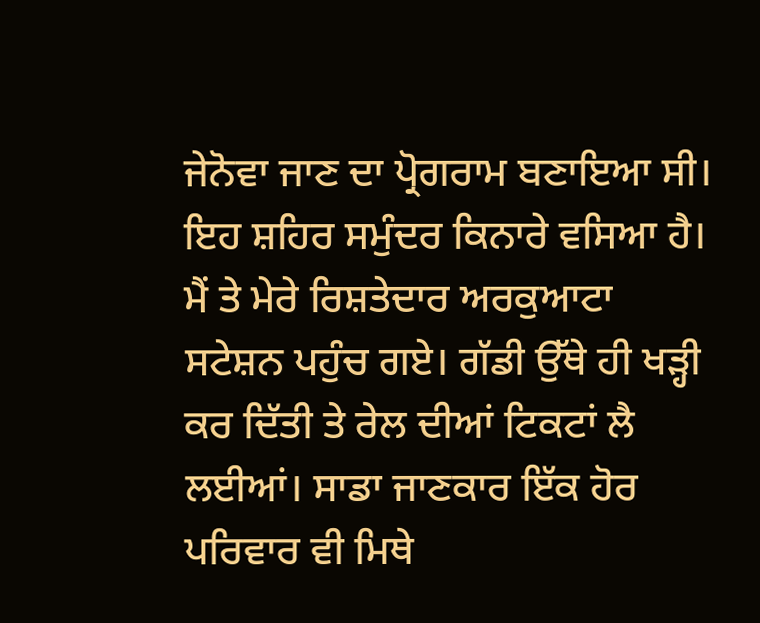ਜੇਨੋਵਾ ਜਾਣ ਦਾ ਪ੍ਰੋਗਰਾਮ ਬਣਾਇਆ ਸੀ। ਇਹ ਸ਼ਹਿਰ ਸਮੁੰਦਰ ਕਿਨਾਰੇ ਵਸਿਆ ਹੈ। ਮੈਂ ਤੇ ਮੇਰੇ ਰਿਸ਼ਤੇਦਾਰ ਅਰਕੁਆਟਾ ਸਟੇਸ਼ਨ ਪਹੁੰਚ ਗਏ। ਗੱਡੀ ਉੱਥੇ ਹੀ ਖੜ੍ਹੀ ਕਰ ਦਿੱਤੀ ਤੇ ਰੇਲ ਦੀਆਂ ਟਿਕਟਾਂ ਲੈ ਲਈਆਂ। ਸਾਡਾ ਜਾਣਕਾਰ ਇੱਕ ਹੋਰ ਪਰਿਵਾਰ ਵੀ ਮਿਥੇ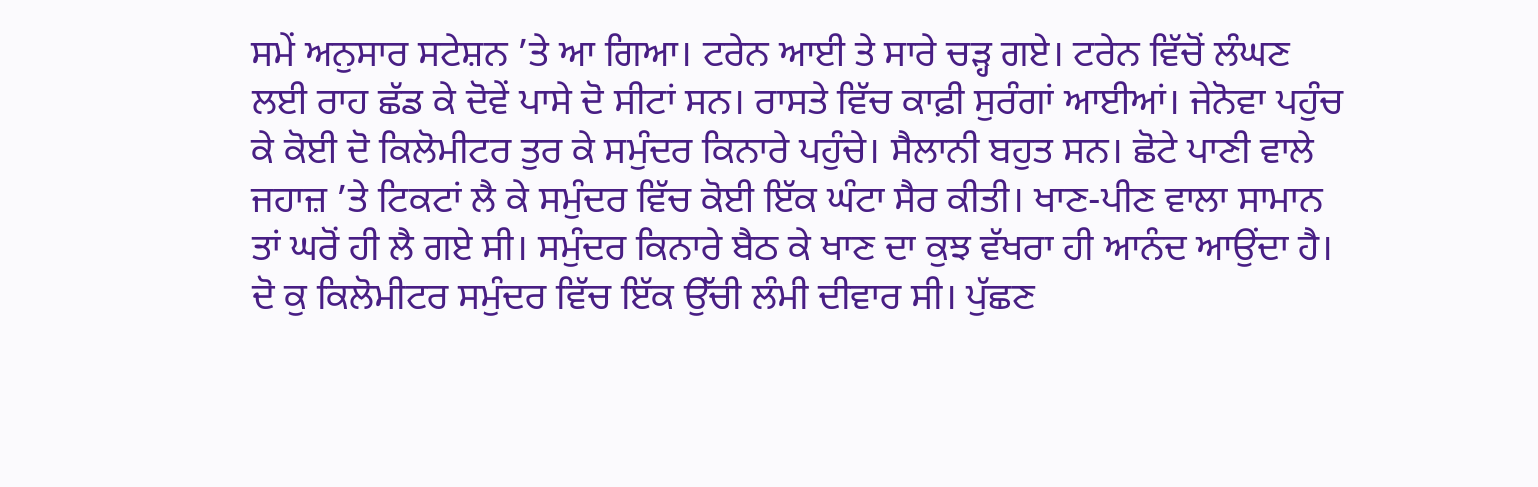ਸਮੇਂ ਅਨੁਸਾਰ ਸਟੇਸ਼ਨ ’ਤੇ ਆ ਗਿਆ। ਟਰੇਨ ਆਈ ਤੇ ਸਾਰੇ ਚੜ੍ਹ ਗਏ। ਟਰੇਨ ਵਿੱਚੋਂ ਲੰਘਣ ਲਈ ਰਾਹ ਛੱਡ ਕੇ ਦੋਵੇਂ ਪਾਸੇ ਦੋ ਸੀਟਾਂ ਸਨ। ਰਾਸਤੇ ਵਿੱਚ ਕਾਫ਼ੀ ਸੁਰੰਗਾਂ ਆਈਆਂ। ਜੇਨੋਵਾ ਪਹੁੰਚ ਕੇ ਕੋਈ ਦੋ ਕਿਲੋਮੀਟਰ ਤੁਰ ਕੇ ਸਮੁੰਦਰ ਕਿਨਾਰੇ ਪਹੁੰਚੇ। ਸੈਲਾਨੀ ਬਹੁਤ ਸਨ। ਛੋਟੇ ਪਾਣੀ ਵਾਲੇ ਜਹਾਜ਼ ’ਤੇ ਟਿਕਟਾਂ ਲੈ ਕੇ ਸਮੁੰਦਰ ਵਿੱਚ ਕੋਈ ਇੱਕ ਘੰਟਾ ਸੈਰ ਕੀਤੀ। ਖਾਣ-ਪੀਣ ਵਾਲਾ ਸਾਮਾਨ ਤਾਂ ਘਰੋਂ ਹੀ ਲੈ ਗਏ ਸੀ। ਸਮੁੰਦਰ ਕਿਨਾਰੇ ਬੈਠ ਕੇ ਖਾਣ ਦਾ ਕੁਝ ਵੱਖਰਾ ਹੀ ਆਨੰਦ ਆਉਂਦਾ ਹੈ। ਦੋ ਕੁ ਕਿਲੋਮੀਟਰ ਸਮੁੰਦਰ ਵਿੱਚ ਇੱਕ ਉੱਚੀ ਲੰਮੀ ਦੀਵਾਰ ਸੀ। ਪੁੱਛਣ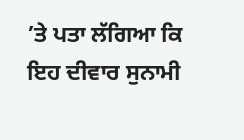’ਤੇ ਪਤਾ ਲੱਗਿਆ ਕਿ ਇਹ ਦੀਵਾਰ ਸੁਨਾਮੀ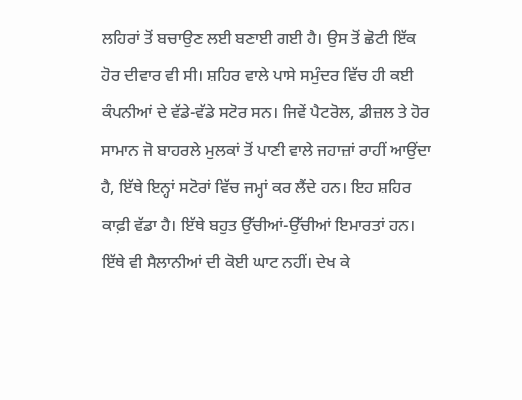ਲਹਿਰਾਂ ਤੋਂ ਬਚਾਉਣ ਲਈ ਬਣਾਈ ਗਈ ਹੈ। ਉਸ ਤੋਂ ਛੋਟੀ ਇੱਕ ਹੋਰ ਦੀਵਾਰ ਵੀ ਸੀ। ਸ਼ਹਿਰ ਵਾਲੇ ਪਾਸੇ ਸਮੁੰਦਰ ਵਿੱਚ ਹੀ ਕਈ ਕੰਪਨੀਆਂ ਦੇ ਵੱਡੇ-ਵੱਡੇ ਸਟੋਰ ਸਨ। ਜਿਵੇਂ ਪੈਟਰੋਲ, ਡੀਜ਼ਲ ਤੇ ਹੋਰ ਸਾਮਾਨ ਜੋ ਬਾਹਰਲੇ ਮੁਲਕਾਂ ਤੋਂ ਪਾਣੀ ਵਾਲੇ ਜਹਾਜ਼ਾਂ ਰਾਹੀਂ ਆਉਂਦਾ ਹੈ, ਇੱਥੇ ਇਨ੍ਹਾਂ ਸਟੋਰਾਂ ਵਿੱਚ ਜਮ੍ਹਾਂ ਕਰ ਲੈਂਦੇ ਹਨ। ਇਹ ਸ਼ਹਿਰ ਕਾਫ਼ੀ ਵੱਡਾ ਹੈ। ਇੱਥੇ ਬਹੁਤ ਉੱਚੀਆਂ-ਉੱਚੀਆਂ ਇਮਾਰਤਾਂ ਹਨ। ਇੱਥੇ ਵੀ ਸੈਲਾਨੀਆਂ ਦੀ ਕੋਈ ਘਾਟ ਨਹੀਂ। ਦੇਖ ਕੇ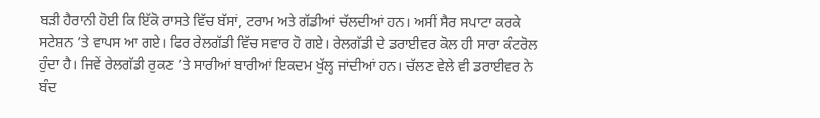ਬੜੀ ਹੈਰਾਨੀ ਹੋਈ ਕਿ ਇੱਕੋ ਰਾਸਤੇ ਵਿੱਚ ਬੱਸਾਂ, ਟਰਾਮ ਅਤੇ ਗੱਡੀਆਂ ਚੱਲਦੀਆਂ ਹਨ। ਅਸੀਂ ਸੈਰ ਸਪਾਟਾ ਕਰਕੇ ਸਟੇਸ਼ਨ ’ਤੇ ਵਾਪਸ ਆ ਗਏ। ਫਿਰ ਰੇਲਗੱਡੀ ਵਿੱਚ ਸਵਾਰ ਹੋ ਗਏ। ਰੇਲਗੱਡੀ ਦੇ ਡਰਾਈਵਰ ਕੋਲ ਹੀ ਸਾਰਾ ਕੰਟਰੋਲ ਹੁੰਦਾ ਹੈ। ਜਿਵੇਂ ਰੇਲਗੱਡੀ ਰੁਕਣ ’ਤੇ ਸਾਰੀਆਂ ਬਾਰੀਆਂ ਇਕਦਮ ਖੁੱਲ੍ਹ ਜਾਂਦੀਆਂ ਹਨ। ਚੱਲਣ ਵੇਲੇ ਵੀ ਡਰਾਈਵਰ ਨੇ ਬੰਦ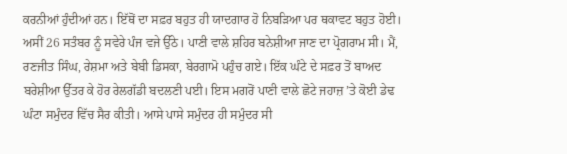ਕਰਨੀਆਂ ਹੁੰਦੀਆਂ ਹਨ। ਇੱਥੋਂ ਦਾ ਸਫ਼ਰ ਬਹੁਤ ਹੀ ਯਾਦਗਾਰ ਹੋ ਨਿਬੜਿਆ ਪਰ ਥਕਾਵਟ ਬਹੁਤ ਹੋਈ।
ਅਸੀਂ 26 ਸਤੰਬਰ ਨੂੰ ਸਵੇਰੇ ਪੰਜ ਵਜੇ ਉੱਠੇ। ਪਾਣੀ ਵਾਲੇ ਸ਼ਹਿਰ ਬਨੇਸ਼ੀਆ ਜਾਣ ਦਾ ਪ੍ਰੋਗਰਾਮ ਸੀ। ਮੈਂ, ਰਣਜੀਤ ਸਿੰਘ, ਰੇਸ਼ਮਾ ਅਤੇ ਬੇਬੀ ਡਿਸਕਾ, ਬੇਰਗਾਮੋ ਪਹੁੰਚ ਗਏ। ਇੱਕ ਘੰਟੇ ਦੇ ਸਫ਼ਰ ਤੋਂ ਬਾਅਦ ਬਰੇਸ਼ੀਆ ਉੱਤਰ ਕੇ ਹੋਰ ਰੇਲਗੱਡੀ ਬਦਲਣੀ ਪਈ। ਇਸ ਮਗਰੋਂ ਪਾਣੀ ਵਾਲੇ ਛੋਟੇ ਜਹਾਜ਼ ’ਤੇ ਕੋਈ ਡੇਢ  ਘੰਟਾ ਸਮੁੰਦਰ ਵਿੱਚ ਸੈਰ ਕੀਤੀ। ਆਸੇ ਪਾਸੇ ਸਮੁੰਦਰ ਹੀ ਸਮੁੰਦਰ ਸੀ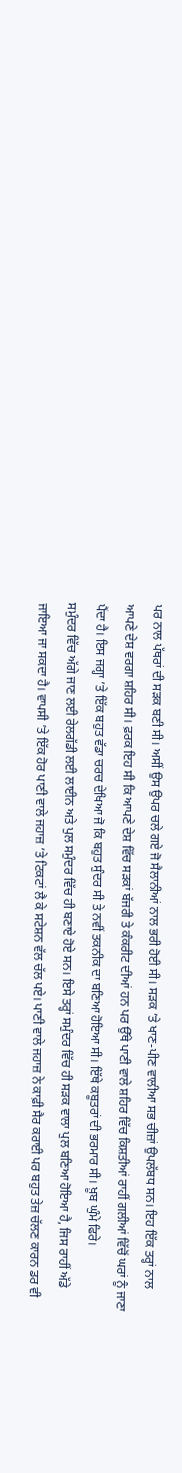ਪਰ ਨਾਲ ਪੱਥਰਾਂ ਦੀ ਸੜਕ ਬਣੀ ਸੀ। ਅਸੀਂ ਉਸ ਉਪਰ ਚਲੇ ਗਏ ਜੋ ਸੈਲਾਨੀਆਂ ਨਾਲ ਭਰੀ ਹੋਈ ਸੀ। ਸੜਕ ’ਤੇ ਖਾਣ-ਪੀਣ ਵਾਲੀਆ ਸਭ ਚੀਜ਼ਾਂ ਉਪਲੱਬਧ ਸਨ। ਇਹ ਇੱਕ ਤਰ੍ਹਾਂ ਨਾਲ ਆਪਣੇ ਦੇਸ਼ ਵਰਗਾ ਸ਼ਹਿਰ ਸੀ। ਫ਼ਰਕ ਇਹ ਸੀ ਕਿ ਆਪਣੇ ਦੇਸ਼ ਵਿੱਚ ਸੜਕਾਂ ਬੱਜਰੀ ਤੇ ਕੰਕਰੀਟ ਦੀਆਂ ਹਨ ਪਰ ਉੱਥੇ ਪਾਣੀ ਵਾਲੇ ਸ਼ਹਿਰ ਵਿੱਚ ਕਿਸ਼ਤੀਆਂ ਰਾਹੀਂ ਗਲੀਆਂ ਵਿੱਚੋਂ ਘਰਾਂ ਨੂੰ ਜਾਣਾ ਪੈਂਦਾ ਹੈ। ਇਸ ਜਗ੍ਹਾ ’ਤੇ ਇੱਕ ਬਹੁਤ ਵੱਡਾ ਚਰਚ ਦੇਖਿਆ ਜੋ ਕਿ ਬਹੁਤ ਸੁੰਦਰ ਸੀ ਤੇ ਨਵੀਂ ਤਕਨੀਕ ਦਾ ਬਣਿਆ ਹੋਇਆ ਸੀ। ਇੱਥੇ ਕਬੂਤਰਾਂ ਦੀ ਭਰਮਾਰ ਸੀ। ਖ਼ੂਬ ਘੁੰਮੇ ਫਿਰੇ।
ਸਮੁੰਦਰ ਵਿੱਚ ਅੱਗੇ ਜਾਣ ਲਈ ਰੇਲਗੱਡੀ ਲਈ ਲਾਈਨ ਅਤੇ ਪੁਲ ਸਮੁੰਦਰ ਵਿੱਚ ਹੀ ਬਣਾਏ ਹੋਏ ਸਨ। ਇਸੇ ਤਰ੍ਹਾਂ ਸਮੁੰਦਰ ਵਿੱਚ ਹੀ ਸੜਕ ਵਾਲਾ ਪੁਲ ਬਣਿਆ ਹੋਇਆ ਹੈ, ਜਿਸ ਰਾਹੀਂ ਅੱਡੇ ਜਾਇਆ ਜਾ ਸਕਦਾ ਹੈ। ਵਾਪਸੀ ’ਤੇ ਇੱਕ ਹੋਰ ਪਾਣੀ ਵਾਲੇ ਜਹਾਜ਼ ’ਤੇ ਟਿਕਟਾਂ ਲੈ ਕੇ ਸਟੇਸ਼ਨ ਵੱਲ ਚੱਲ ਪਏ। ਪਾਣੀ ਵਾਲੇ ਜਹਾਜ਼ ਨੇ ਕਾਫ਼ੀ ਸੈਰ ਕਰਾਈ ਪਰ ਬਹੁਤ ਤੇਜ਼ ਚੱਲਣ ਕਾਰਨ ਡਰ ਵੀ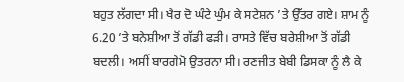ਬਹੁਤ ਲੱਗਦਾ ਸੀ। ਖੈਰ ਦੋ ਘੰਟੇ ਘੁੰਮ ਕੇ ਸਟੇਸ਼ਨ ’ਤੇ ਉੱਤਰ ਗਏ। ਸ਼ਾਮ ਨੂੰ 6.20 ’ਤੇ ਬਨੇਸ਼ੀਆ ਤੋਂ ਗੱਡੀ ਫੜੀ। ਰਾਸਤੇ ਵਿੱਚ ਬਰੇਸ਼ੀਆ ਤੋਂ ਗੱਡੀ ਬਦਲੀ। ਅਸੀਂ ਬਾਰਗੇਮੋ ਉਤਰਨਾ ਸੀ। ਰਣਜੀਤ ਬੇਬੀ ਡਿਸਕਾ ਨੂੰ ਲੈ ਕੇ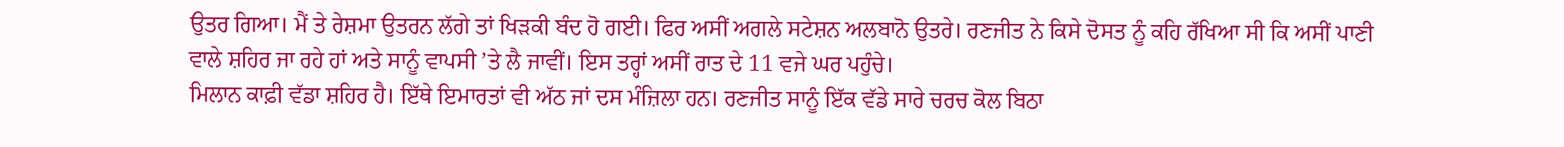ਉਤਰ ਗਿਆ। ਮੈਂ ਤੇ ਰੇਸ਼ਮਾ ਉਤਰਨ ਲੱਗੇ ਤਾਂ ਖਿੜਕੀ ਬੰਦ ਹੋ ਗਈ। ਫਿਰ ਅਸੀਂ ਅਗਲੇ ਸਟੇਸ਼ਨ ਅਲਬਾਨੋ ਉਤਰੇ। ਰਣਜੀਤ ਨੇ ਕਿਸੇ ਦੋਸਤ ਨੂੰ ਕਹਿ ਰੱਖਿਆ ਸੀ ਕਿ ਅਸੀਂ ਪਾਣੀ ਵਾਲੇ ਸ਼ਹਿਰ ਜਾ ਰਹੇ ਹਾਂ ਅਤੇ ਸਾਨੂੰ ਵਾਪਸੀ ’ਤੇ ਲੈ ਜਾਵੀਂ। ਇਸ ਤਰ੍ਹਾਂ ਅਸੀਂ ਰਾਤ ਦੇ 11 ਵਜੇ ਘਰ ਪਹੁੰਚੇ।
ਮਿਲਾਨ ਕਾਫ਼ੀ ਵੱਡਾ ਸ਼ਹਿਰ ਹੈ। ਇੱਥੇ ਇਮਾਰਤਾਂ ਵੀ ਅੱਠ ਜਾਂ ਦਸ ਮੰਜ਼ਿਲਾ ਹਨ। ਰਣਜੀਤ ਸਾਨੂੰ ਇੱਕ ਵੱਡੇ ਸਾਰੇ ਚਰਚ ਕੋਲ ਬਿਠਾ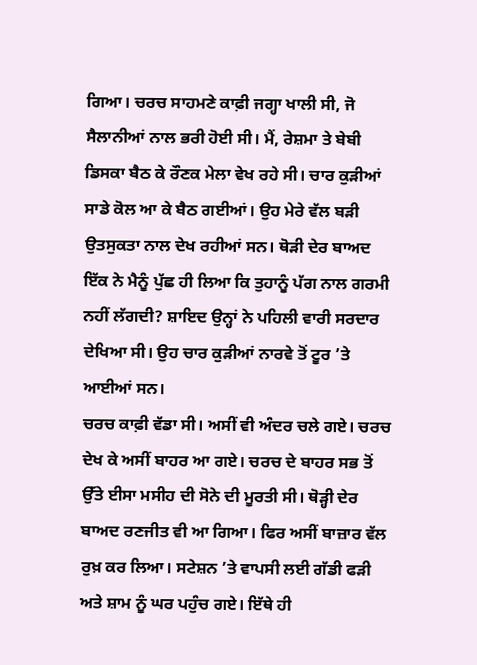ਗਿਆ। ਚਰਚ ਸਾਹਮਣੇ ਕਾਫ਼ੀ ਜਗ੍ਹਾ ਖਾਲੀ ਸੀ, ਜੋ ਸੈਲਾਨੀਆਂ ਨਾਲ ਭਰੀ ਹੋਈ ਸੀ। ਮੈਂ, ਰੇਸ਼ਮਾ ਤੇ ਬੇਬੀ ਡਿਸਕਾ ਬੈਠ ਕੇ ਰੌਣਕ ਮੇਲਾ ਵੇਖ ਰਹੇ ਸੀ। ਚਾਰ ਕੁੜੀਆਂ ਸਾਡੇ ਕੋਲ ਆ ਕੇ ਬੈਠ ਗਈਆਂ। ਉਹ ਮੇਰੇ ਵੱਲ ਬੜੀ ਉਤਸੁਕਤਾ ਨਾਲ ਦੇਖ ਰਹੀਆਂ ਸਨ। ਥੋੜੀ ਦੇਰ ਬਾਅਦ ਇੱਕ ਨੇ ਮੈਨੂੰ ਪੁੱਛ ਹੀ ਲਿਆ ਕਿ ਤੁਹਾਨੂੰ ਪੱਗ ਨਾਲ ਗਰਮੀ ਨਹੀਂ ਲੱਗਦੀ? ਸ਼ਾਇਦ ਉਨ੍ਹਾਂ ਨੇ ਪਹਿਲੀ ਵਾਰੀ ਸਰਦਾਰ ਦੇਖਿਆ ਸੀ। ਉਹ ਚਾਰ ਕੁੜੀਆਂ ਨਾਰਵੇ ਤੋਂ ਟੂਰ ’ਤੇ ਆਈਆਂ ਸਨ।
ਚਰਚ ਕਾਫ਼ੀ ਵੱਡਾ ਸੀ। ਅਸੀਂ ਵੀ ਅੰਦਰ ਚਲੇ ਗਏ। ਚਰਚ ਦੇਖ ਕੇ ਅਸੀਂ ਬਾਹਰ ਆ ਗਏ। ਚਰਚ ਦੇ ਬਾਹਰ ਸਭ ਤੋਂ ਉੱਤੇ ਈਸਾ ਮਸੀਹ ਦੀ ਸੋਨੇ ਦੀ ਮੂਰਤੀ ਸੀ। ਥੋੜ੍ਹੀ ਦੇਰ ਬਾਅਦ ਰਣਜੀਤ ਵੀ ਆ ਗਿਆ। ਫਿਰ ਅਸੀਂ ਬਾਜ਼ਾਰ ਵੱਲ ਰੁਖ਼ ਕਰ ਲਿਆ। ਸਟੇਸ਼ਨ ’ਤੇ ਵਾਪਸੀ ਲਈ ਗੱਡੀ ਫੜੀ ਅਤੇ ਸ਼ਾਮ ਨੂੰ ਘਰ ਪਹੁੰਚ ਗਏ। ਇੱਥੇ ਹੀ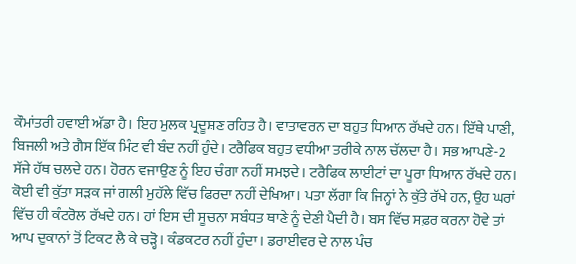ਕੌਮਾਂਤਰੀ ਹਵਾਈ ਅੱਡਾ ਹੈ। ਇਹ ਮੁਲਕ ਪ੍ਰਦੂਸ਼ਣ ਰਹਿਤ ਹੈ। ਵਾਤਾਵਰਨ ਦਾ ਬਹੁਤ ਧਿਆਨ ਰੱਖਦੇ ਹਨ। ਇੱਥੇ ਪਾਣੀ, ਬਿਜਲੀ ਅਤੇ ਗੈਸ ਇੱਕ ਮਿੰਟ ਵੀ ਬੰਦ ਨਹੀਂ ਹੁੰਦੇ। ਟਰੈਫਿਕ ਬਹੁਤ ਵਧੀਆ ਤਰੀਕੇ ਨਾਲ ਚੱਲਦਾ ਹੈ। ਸਭ ਆਪਣੇ-2 ਸੱਜੇ ਹੱਥ ਚਲਦੇ ਹਨ। ਹੋਰਨ ਵਜਾਉਣ ਨੂੰ ਇਹ ਚੰਗਾ ਨਹੀਂ ਸਮਝਦੇ। ਟਰੈਫਿਕ ਲਾਈਟਾਂ ਦਾ ਪੂਰਾ ਧਿਆਨ ਰੱਖਦੇ ਹਨ। ਕੋਈ ਵੀ ਕੁੱਤਾ ਸੜਕ ਜਾਂ ਗਲੀ ਮੁਹੱਲੇ ਵਿੱਚ ਫਿਰਦਾ ਨਹੀਂ ਦੇਖਿਆ। ਪਤਾ ਲੱਗਾ ਕਿ ਜਿਨ੍ਹਾਂ ਨੇ ਕੁੱਤੇ ਰੱਖੇ ਹਨ, ਉਹ ਘਰਾਂ ਵਿੱਚ ਹੀ ਕੰਟਰੋਲ ਰੱਖਦੇ ਹਨ। ਹਾਂ ਇਸ ਦੀ ਸੂਚਨਾ ਸਬੰਧਤ ਥਾਣੇ ਨੂੰ ਦੇਣੀ ਪੈਦੀ ਹੈ। ਬਸ ਵਿੱਚ ਸਫ਼ਰ ਕਰਨਾ ਹੋਵੇ ਤਾਂ ਆਪ ਦੁਕਾਨਾਂ ਤੋਂ ਟਿਕਟ ਲੈ ਕੇ ਚੜ੍ਹੋ। ਕੰਡਕਟਰ ਨਹੀਂ ਹੁੰਦਾ। ਡਰਾਈਵਰ ਦੇ ਨਾਲ ਪੰਚ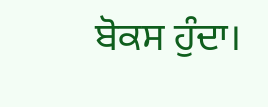ਬੋਕਸ ਹੁੰਦਾ।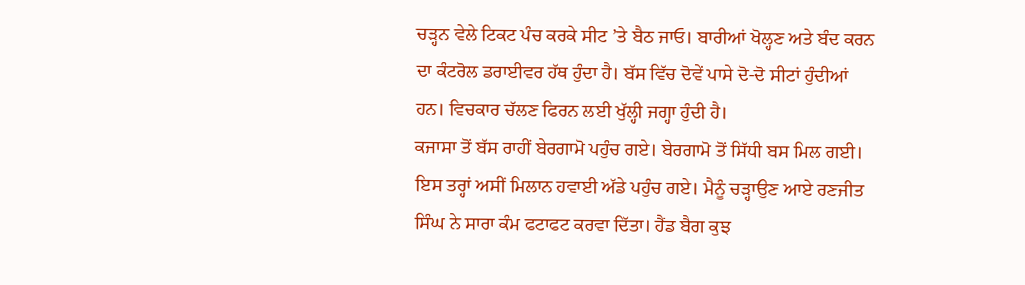ਚੜ੍ਹਨ ਵੇਲੇ ਟਿਕਟ ਪੰਚ ਕਰਕੇ ਸੀਟ ’ਤੇ ਬੈਠ ਜਾਓ। ਬਾਰੀਆਂ ਖੋਲ੍ਹਣ ਅਤੇ ਬੰਦ ਕਰਨ ਦਾ ਕੰਟਰੋਲ ਡਰਾਈਵਰ ਹੱਥ ਹੁੰਦਾ ਹੈ। ਬੱਸ ਵਿੱਚ ਦੋਵੇਂ ਪਾਸੇ ਦੋ-ਦੋ ਸੀਟਾਂ ਹੁੰਦੀਆਂ ਹਨ। ਵਿਚਕਾਰ ਚੱਲਣ ਫਿਰਨ ਲਈ ਖੁੱਲ੍ਹੀ ਜਗ੍ਹਾ ਹੁੰਦੀ ਹੈ।
ਕਜਾਸਾ ਤੋਂ ਬੱਸ ਰਾਹੀਂ ਬੇਰਗਾਮੋ ਪਹੁੰਚ ਗਏ। ਬੇਰਗਾਮੋ ਤੋਂ ਸਿੱਧੀ ਬਸ ਮਿਲ ਗਈ। ਇਸ ਤਰ੍ਹਾਂ ਅਸੀਂ ਮਿਲਾਨ ਹਵਾਈ ਅੱਡੇ ਪਹੁੰਚ ਗਏ। ਮੈਨੂੰ ਚੜ੍ਹਾਉਣ ਆਏ ਰਣਜੀਤ ਸਿੰਘ ਨੇ ਸਾਰਾ ਕੰਮ ਫਟਾਫਟ ਕਰਵਾ ਦਿੱਤਾ। ਹੈਂਡ ਬੈਗ ਕੁਝ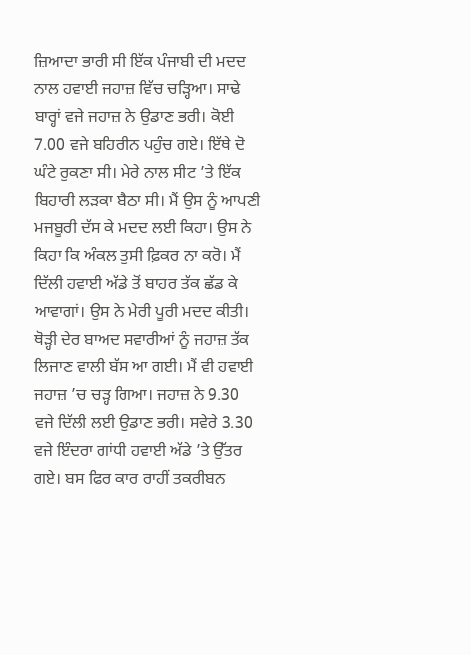ਜ਼ਿਆਦਾ ਭਾਰੀ ਸੀ ਇੱਕ ਪੰਜਾਬੀ ਦੀ ਮਦਦ ਨਾਲ ਹਵਾਈ ਜਹਾਜ਼ ਵਿੱਚ ਚੜ੍ਹਿਆ। ਸਾਢੇ ਬਾਰ੍ਹਾਂ ਵਜੇ ਜਹਾਜ਼ ਨੇ ਉਡਾਣ ਭਰੀ। ਕੋਈ 7.00 ਵਜੇ ਬਹਿਰੀਨ ਪਹੁੰਚ ਗਏ। ਇੱਥੇ ਦੋ ਘੰਟੇ ਰੁਕਣਾ ਸੀ। ਮੇਰੇ ਨਾਲ ਸੀਟ ’ਤੇ ਇੱਕ ਬਿਹਾਰੀ ਲੜਕਾ ਬੈਠਾ ਸੀ। ਮੈਂ ਉਸ ਨੂੰ ਆਪਣੀ ਮਜਬੂਰੀ ਦੱਸ ਕੇ ਮਦਦ ਲਈ ਕਿਹਾ। ਉਸ ਨੇ ਕਿਹਾ ਕਿ ਅੰਕਲ ਤੁਸੀ ਫ਼ਿਕਰ ਨਾ ਕਰੋ। ਮੈਂ ਦਿੱਲੀ ਹਵਾਈ ਅੱਡੇ ਤੋਂ ਬਾਹਰ ਤੱਕ ਛੱਡ ਕੇ ਆਵਾਗਾਂ। ਉਸ ਨੇ ਮੇਰੀ ਪੂਰੀ ਮਦਦ ਕੀਤੀ। ਥੋੜ੍ਹੀ ਦੇਰ ਬਾਅਦ ਸਵਾਰੀਆਂ ਨੂੰ ਜਹਾਜ਼ ਤੱਕ ਲਿਜਾਣ ਵਾਲੀ ਬੱਸ ਆ ਗਈ। ਮੈਂ ਵੀ ਹਵਾਈ ਜਹਾਜ਼ ’ਚ ਚੜ੍ਹ ਗਿਆ। ਜਹਾਜ਼ ਨੇ 9.30 ਵਜੇ ਦਿੱਲੀ ਲਈ ਉਡਾਣ ਭਰੀ। ਸਵੇਰੇ 3.30 ਵਜੇ ਇੰਦਰਾ ਗਾਂਧੀ ਹਵਾਈ ਅੱਡੇ ’ਤੇ ਉੱਤਰ ਗਏ। ਬਸ ਫਿਰ ਕਾਰ ਰਾਹੀਂ ਤਕਰੀਬਨ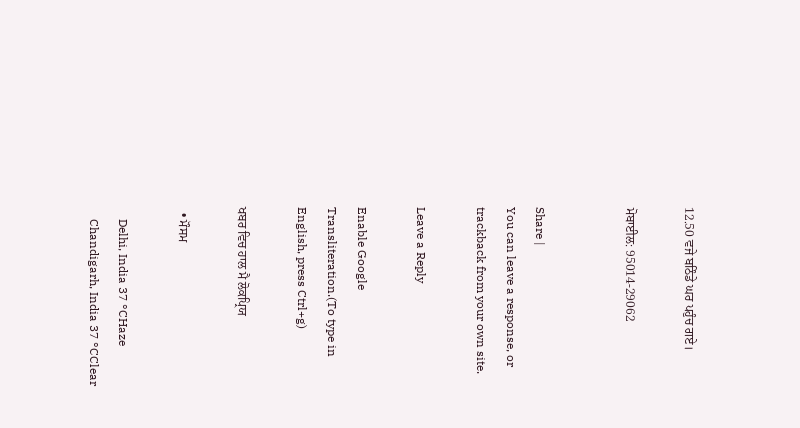12.50 ਵਜੇ ਬਠਿੰਡੇ ਘਰ ਪਹੁੰਚ ਗਏ।

ਮੋਬਾਈਲ: 95014-29062


Share |
You can leave a response, or trackback from your own site.

Leave a Reply

Enable Google Transliteration.(To type in English, press Ctrl+g)

ਖਬਰ ਵਿਚ ਹਾਲ ਮੈ ਲੋਕਪ੍ਰਿਯ

  • ਮੌਸਮ

    Delhi, India 37 °CHaze
    Chandigarh, India 37 °CClear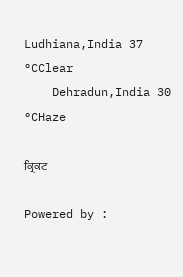Ludhiana,India 37 °CClear
    Dehradun,India 30 °CHaze

ਕ੍ਰਿਕਟ

Powered by :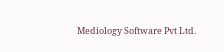Mediology Software Pvt Ltd.